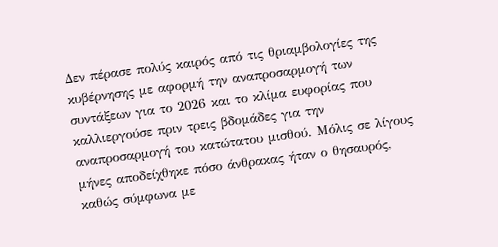Δεν πέρασε πολύς καιρός από τις θριαμβολογίες της κυβέρνησης με αφορμή την αναπροσαρμογή των συντάξεων για το 2026 και το κλίμα ευφορίας που καλλιεργούσε πριν τρεις βδομάδες για την αναπροσαρμογή του κατώτατου μισθού. Μόλις σε λίγους μήνες αποδείχθηκε πόσο άνθρακας ήταν ο θησαυρός, καθώς σύμφωνα με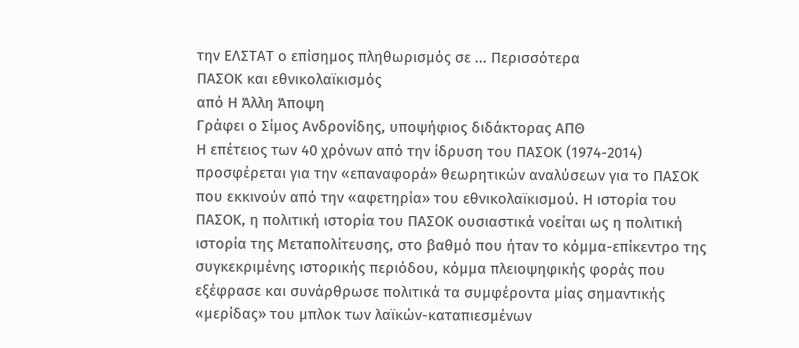την ΕΛΣΤΑΤ ο επίσημος πληθωρισμός σε ... Περισσότερα
ΠΑΣΟΚ και εθνικολαϊκισμός
από Η Άλλη Άποψη
Γράφει ο Σίμος Ανδρονίδης, υποψήφιος διδάκτορας ΑΠΘ
Η επέτειος των 40 χρόνων από την ίδρυση του ΠΑΣΟΚ (1974-2014) προσφέρεται για την «επαναφορά» θεωρητικών αναλύσεων για το ΠΑΣΟΚ που εκκινούν από την «αφετηρία» του εθνικολαϊκισμού. Η ιστορία του ΠΑΣΟΚ, η πολιτική ιστορία του ΠΑΣΟΚ ουσιαστικά νοείται ως η πολιτική ιστορία της Μεταπολίτευσης, στο βαθμό που ήταν το κόμμα-επίκεντρο της συγκεκριμένης ιστορικής περιόδου, κόμμα πλειοψηφικής φοράς που εξέφρασε και συνάρθρωσε πολιτικά τα συμφέροντα μίας σημαντικής «μερίδας» του μπλοκ των λαϊκών-καταπιεσμένων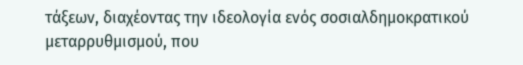τάξεων, διαχέοντας την ιδεολογία ενός σοσιαλδημοκρατικού μεταρρυθμισμού, που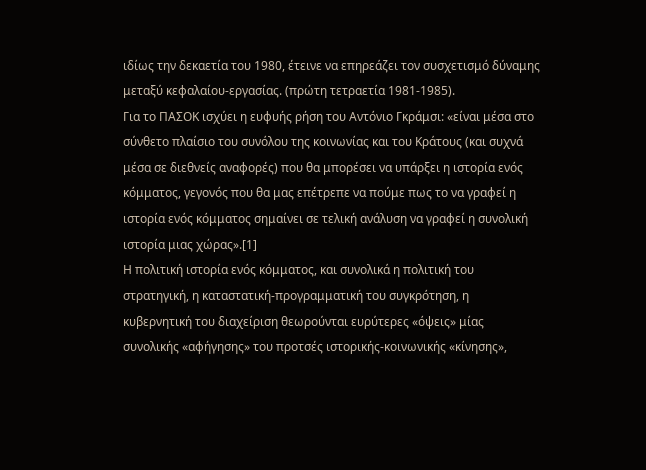ιδίως την δεκαετία του 1980, έτεινε να επηρεάζει τον συσχετισμό δύναμης μεταξύ κεφαλαίου-εργασίας. (πρώτη τετραετία 1981-1985).
Για το ΠΑΣΟΚ ισχύει η ευφυής ρήση του Αντόνιο Γκράμσι: «είναι μέσα στο σύνθετο πλαίσιο του συνόλου της κοινωνίας και του Κράτους (και συχνά μέσα σε διεθνείς αναφορές) που θα μπορέσει να υπάρξει η ιστορία ενός κόμματος, γεγονός που θα μας επέτρεπε να πούμε πως το να γραφεί η ιστορία ενός κόμματος σημαίνει σε τελική ανάλυση να γραφεί η συνολική ιστορία μιας χώρας».[1]
Η πολιτική ιστορία ενός κόμματος, και συνολικά η πολιτική του στρατηγική, η καταστατική-προγραμματική του συγκρότηση, η κυβερνητική του διαχείριση θεωρούνται ευρύτερες «όψεις» μίας συνολικής «αφήγησης» του προτσές ιστορικής-κοινωνικής «κίνησης»,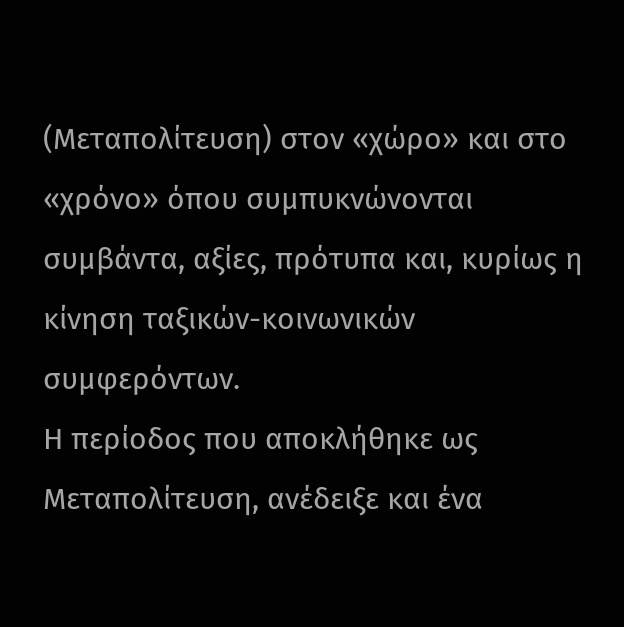(Μεταπολίτευση) στον «χώρο» και στο «χρόνο» όπου συμπυκνώνονται συμβάντα, αξίες, πρότυπα και, κυρίως η κίνηση ταξικών-κοινωνικών συμφερόντων.
Η περίοδος που αποκλήθηκε ως Μεταπολίτευση, ανέδειξε και ένα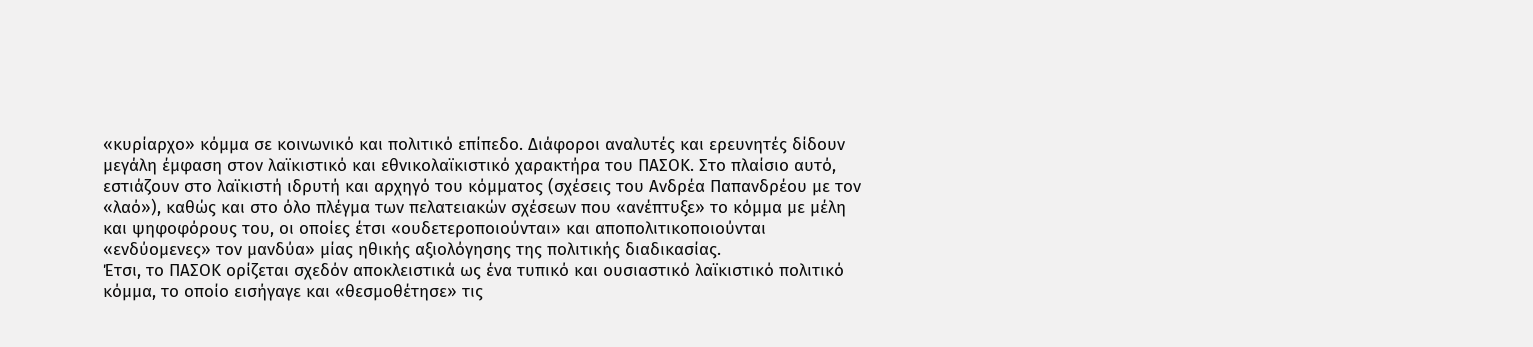«κυρίαρχο» κόμμα σε κοινωνικό και πολιτικό επίπεδο. Διάφοροι αναλυτές και ερευνητές δίδουν μεγάλη έμφαση στον λαϊκιστικό και εθνικολαϊκιστικό χαρακτήρα του ΠΑΣΟΚ. Στο πλαίσιο αυτό, εστιάζουν στο λαϊκιστή ιδρυτή και αρχηγό του κόμματος (σχέσεις του Ανδρέα Παπανδρέου με τον «λαό»), καθώς και στο όλο πλέγμα των πελατειακών σχέσεων που «ανέπτυξε» το κόμμα με μέλη και ψηφοφόρους του, οι οποίες έτσι «ουδετεροποιούνται» και αποπολιτικοποιούνται «ενδύομενες» τον μανδύα» μίας ηθικής αξιολόγησης της πολιτικής διαδικασίας.
Έτσι, το ΠΑΣΟΚ ορίζεται σχεδόν αποκλειστικά ως ένα τυπικό και ουσιαστικό λαϊκιστικό πολιτικό κόμμα, το οποίο εισήγαγε και «θεσμοθέτησε» τις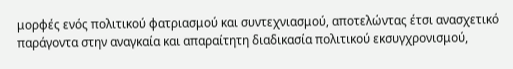μορφές ενός πολιτικού φατριασμού και συντεχνιασμού, αποτελώντας έτσι ανασχετικό παράγοντα στην αναγκαία και απαραίτητη διαδικασία πολιτικού εκσυγχρονισμού,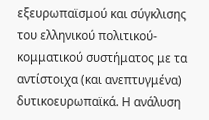εξευρωπαϊσμού και σύγκλισης του ελληνικού πολιτικού-κομματικού συστήματος με τα αντίστοιχα (και ανεπτυγμένα) δυτικοευρωπαϊκά. Η ανάλυση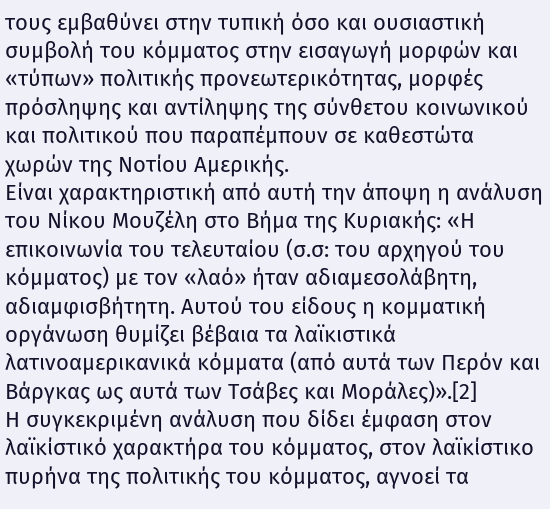τους εμβαθύνει στην τυπική όσο και ουσιαστική συμβολή του κόμματος στην εισαγωγή μορφών και «τύπων» πολιτικής προνεωτερικότητας, μορφές πρόσληψης και αντίληψης της σύνθετου κοινωνικού και πολιτικού που παραπέμπουν σε καθεστώτα χωρών της Νοτίου Αμερικής.
Είναι χαρακτηριστική από αυτή την άποψη η ανάλυση του Νίκου Μουζέλη στο Βήμα της Κυριακής: «Η επικοινωνία του τελευταίου (σ.σ: του αρχηγού του κόμματος) με τον «λαό» ήταν αδιαμεσολάβητη, αδιαμφισβήτητη. Αυτού του είδους η κομματική οργάνωση θυμίζει βέβαια τα λαϊκιστικά λατινοαμερικανικά κόμματα (από αυτά των Περόν και Βάργκας ως αυτά των Τσάβες και Μοράλες)».[2]
Η συγκεκριμένη ανάλυση που δίδει έμφαση στον λαϊκίστικό χαρακτήρα του κόμματος, στον λαϊκίστικο πυρήνα της πολιτικής του κόμματος, αγνοεί τα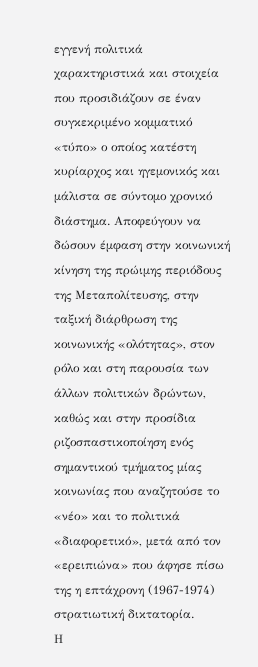εγγενή πολιτικά χαρακτηριστικά και στοιχεία που προσιδιάζουν σε έναν συγκεκριμένο κομματικό «τύπο» ο οποίος κατέστη κυρίαρχος και ηγεμονικός και μάλιστα σε σύντομο χρονικό διάστημα. Αποφεύγουν να δώσουν έμφαση στην κοινωνική κίνηση της πρώιμης περιόδους της Μεταπολίτευσης, στην ταξική διάρθρωση της κοινωνικής «ολότητας», στον ρόλο και στη παρουσία των άλλων πολιτικών δρώντων, καθώς και στην προσίδια ριζοσπαστικοποίηση ενός σημαντικού τμήματος μίας κοινωνίας που αναζητούσε το «νέο» και το πολιτικά «διαφορετικό», μετά από τον «ερειπιώνα» που άφησε πίσω της η επτάχρονη (1967-1974) στρατιωτική δικτατορία.
Η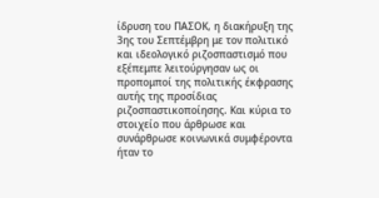ίδρυση του ΠΑΣΟΚ, η διακήρυξη της 3ης του Σεπτέμβρη με τον πολιτικό και ιδεολογικό ριζοσπαστισμό που εξέπεμπε λειτούργησαν ως οι προπομποί της πολιτικής έκφρασης αυτής της προσίδιας ριζοσπαστικοποίησης. Και κύρια το στοιχείο που άρθρωσε και συνάρθρωσε κοινωνικά συμφέροντα ήταν το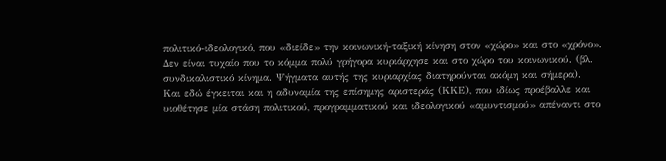πολιτικό-ιδεολογικό, που «διείδε» την κοινωνική-ταξική κίνηση στον «χώρο» και στο «χρόνο». Δεν είναι τυχαίο που το κόμμα πολύ γρήγορα κυριάρχησε και στο χώρο του κοινωνικού. (βλ. συνδικαλιστικό κίνημα. Ψήγματα αυτής της κυριαρχίας διατηρούνται ακόμη και σήμερα).
Και εδώ έγκειται και η αδυναμία της επίσημης αριστεράς (ΚΚΕ), που ιδίως προέβαλλε και υιοθέτησε μία στάση πολιτικού, προγραμματικού και ιδεολογικού «αμυντισμού» απέναντι στο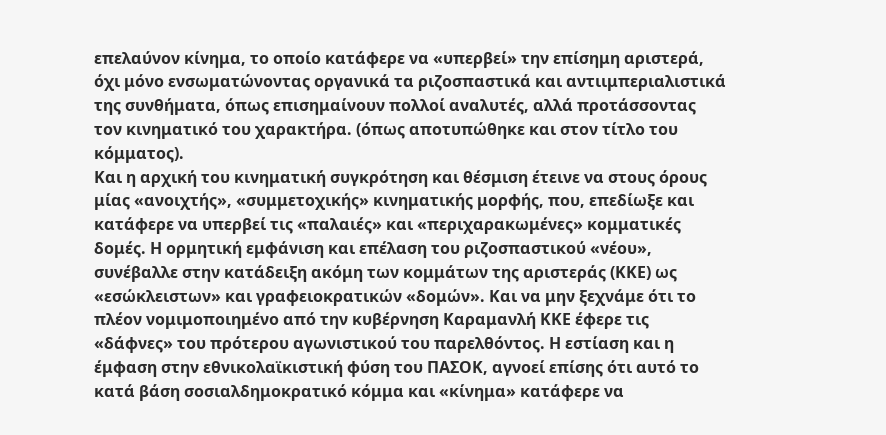επελαύνον κίνημα, το οποίο κατάφερε να «υπερβεί» την επίσημη αριστερά, όχι μόνο ενσωματώνοντας οργανικά τα ριζοσπαστικά και αντιιμπεριαλιστικά της συνθήματα, όπως επισημαίνουν πολλοί αναλυτές, αλλά προτάσσοντας τον κινηματικό του χαρακτήρα. (όπως αποτυπώθηκε και στον τίτλο του κόμματος).
Και η αρχική του κινηματική συγκρότηση και θέσμιση έτεινε να στους όρους μίας «ανοιχτής», «συμμετοχικής» κινηματικής μορφής, που, επεδίωξε και κατάφερε να υπερβεί τις «παλαιές» και «περιχαρακωμένες» κομματικές δομές. Η ορμητική εμφάνιση και επέλαση του ριζοσπαστικού «νέου», συνέβαλλε στην κατάδειξη ακόμη των κομμάτων της αριστεράς (ΚΚΕ) ως «εσώκλειστων» και γραφειοκρατικών «δομών». Και να μην ξεχνάμε ότι το πλέον νομιμοποιημένο από την κυβέρνηση Καραμανλή ΚΚΕ έφερε τις «δάφνες» του πρότερου αγωνιστικού του παρελθόντος. Η εστίαση και η έμφαση στην εθνικολαϊκιστική φύση του ΠΑΣΟΚ, αγνοεί επίσης ότι αυτό το κατά βάση σοσιαλδημοκρατικό κόμμα και «κίνημα» κατάφερε να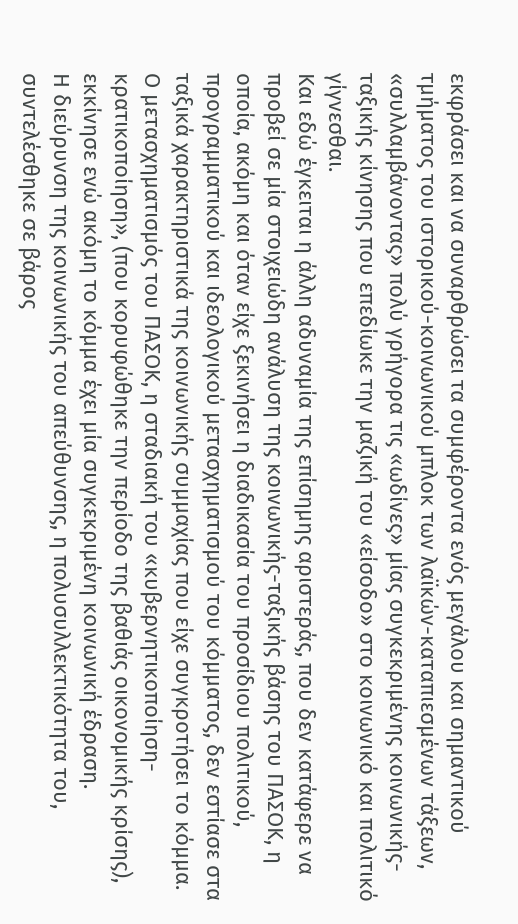εκφράσει και να συναρθρώσει τα συμφέροντα ενός μεγάλου και σημαντικού τμήματος του ιστορικού-κοινωνικού μπλοκ των λαϊκών-καταπιεσμένων τάξεων, «συλλαμβάνοντας» πολύ γρήγορα τις «ωδίνες» μίας συγκεκριμένης κοινωνικής-ταξικής κίνησης που επεδίωκε την μαζική του «είσοδο» στο κοινωνικό και πολιτικό γίγνεσθαι.
Και εδώ έγκειται η άλλη αδυναμία της επίσημης αριστεράς, που δεν κατάφερε να προβεί σε μία στοιχειώδη ανάλυση της κοινωνικής-ταξικής βάσης του ΠΑΣΟΚ, η οποία, ακόμη και όταν είχε ξεκινήσει η διαδικασία του προσίδιου πολιτικού, προγραμματικού και ιδεολογικού μετασχηματισμού του κόμματος, δεν εστίασε στα ταξικά χαρακτηριστικά της κοινωνικής συμμαχίας που είχε συγκροτήσει το κόμμα. Ο μετασχηματισμός του ΠΑΣΟΚ, η σταδιακή του «κυβερνητικοποίηση- κρατικοποίηση», (που κορυφώθηκε την περίοδο της βαθιάς οικονομικής κρίσης), εκκίνησε ενώ ακόμη το κόμμα έχει μία συγκεκριμένη κοινωνική έδραση.
Η διεύρυνση της κοινωνικής του απεύθυνσης, η πολυσυλλεκτικότητα του, συντελέσθηκε σε βάρος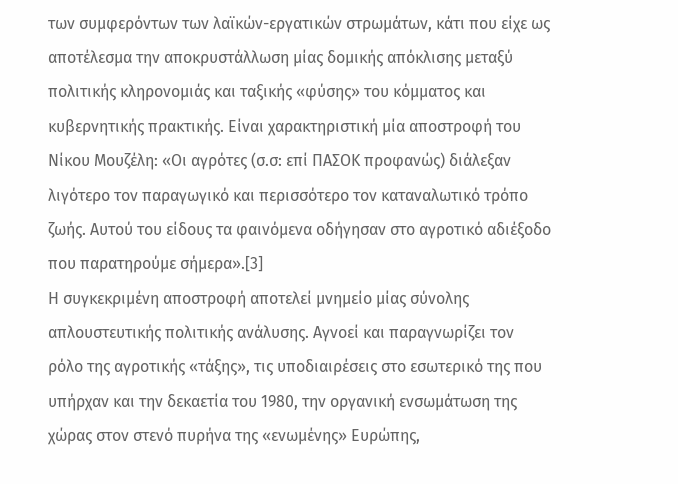των συμφερόντων των λαϊκών-εργατικών στρωμάτων, κάτι που είχε ως αποτέλεσμα την αποκρυστάλλωση μίας δομικής απόκλισης μεταξύ πολιτικής κληρονομιάς και ταξικής «φύσης» του κόμματος και κυβερνητικής πρακτικής. Είναι χαρακτηριστική μία αποστροφή του Νίκου Μουζέλη: «Οι αγρότες (σ.σ: επί ΠΑΣΟΚ προφανώς) διάλεξαν λιγότερο τον παραγωγικό και περισσότερο τον καταναλωτικό τρόπο ζωής. Αυτού του είδους τα φαινόμενα οδήγησαν στο αγροτικό αδιέξοδο που παρατηρούμε σήμερα».[3]
Η συγκεκριμένη αποστροφή αποτελεί μνημείο μίας σύνολης απλουστευτικής πολιτικής ανάλυσης. Αγνοεί και παραγνωρίζει τον ρόλο της αγροτικής «τάξης», τις υποδιαιρέσεις στο εσωτερικό της που υπήρχαν και την δεκαετία του 1980, την οργανική ενσωμάτωση της χώρας στον στενό πυρήνα της «ενωμένης» Ευρώπης,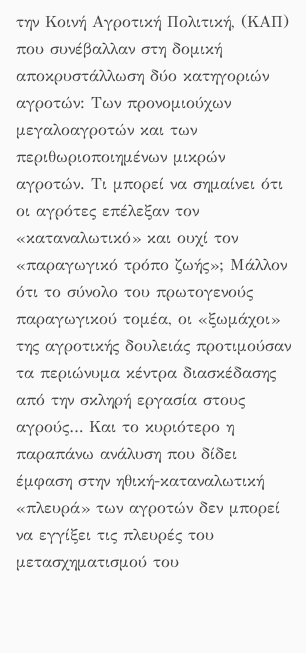την Κοινή Αγροτική Πολιτική, (ΚΑΠ) που συνέβαλλαν στη δομική αποκρυστάλλωση δύο κατηγοριών αγροτών: Των προνομιούχων μεγαλοαγροτών και των περιθωριοποιημένων μικρών αγροτών. Τι μπορεί να σημαίνει ότι οι αγρότες επέλεξαν τον «καταναλωτικό» και ουχί τον «παραγωγικό τρόπο ζωής»; Μάλλον ότι το σύνολο του πρωτογενούς παραγωγικού τομέα, οι «ξωμάχοι» της αγροτικής δουλειάς προτιμούσαν τα περιώνυμα κέντρα διασκέδασης από την σκληρή εργασία στους αγρούς… Και το κυριότερο η παραπάνω ανάλυση που δίδει έμφαση στην ηθική-καταναλωτική «πλευρά» των αγροτών δεν μπορεί να εγγίξει τις πλευρές του μετασχηματισμού του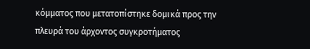κόμματος που μετατοπίστηκε δομικά προς την πλευρά του άρχοντος συγκροτήματος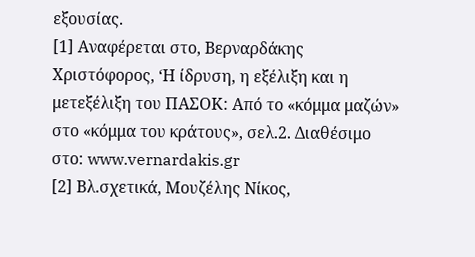εξουσίας.
[1] Αναφέρεται στο, Βερναρδάκης Χριστόφορος, ‘Η ίδρυση, η εξέλιξη και η μετεξέλιξη του ΠΑΣΟΚ: Από το «κόμμα μαζών» στο «κόμμα του κράτους», σελ.2. Διαθέσιμο στο: www.vernardakis.gr
[2] Βλ.σχετικά, Μουζέλης Νίκος,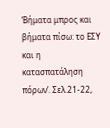‘Βήματα μπρος και βήματα πίσω: το ΕΣΥ και η κατασπατάληση πόρων’. Σελ.21-22,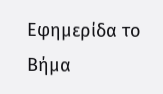Εφημερίδα το Βήμα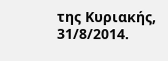της Κυριακής, 31/8/2014.